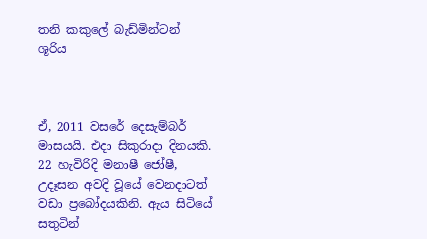තනි කකුලේ බැඩ්මින්ටන් ශූරිය



ඒ, 2011 වසරේ දෙසැම්බර් මාසයයි. එදා සිකුරාදා දිනයකි. 22 හැවිරිදි මනාෂී ජෝෂී, උදෑසන අවදි වූයේ වෙනදාටත් වඩා ප්‍රබෝදයකිනි. ඇය සිටියේ සතුටින්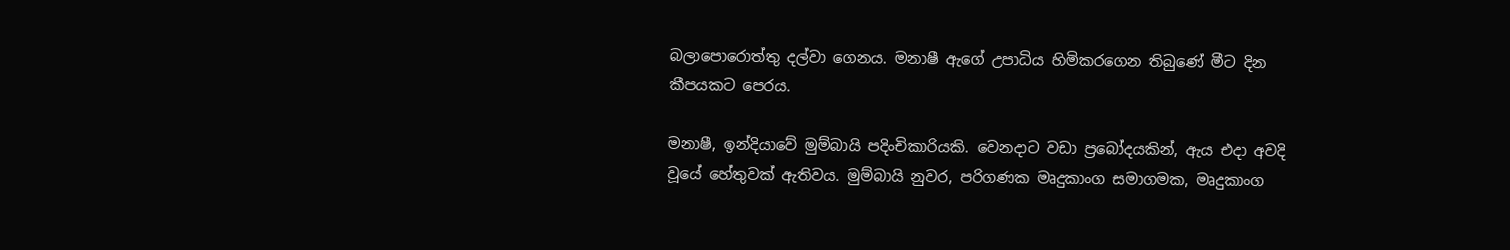බලාපොරොත්තු දල්වා ගෙනය. මනාෂී ඇගේ උපාධිය හිමිකරගෙන තිබුණේ මීට දින කීපයකට පෙරය.

මනාෂී, ඉන්දියාවේ මුම්බායි පදිංචිකාරියකි. වෙනදාට වඩා ප්‍රබෝදයකින්, ඇය එදා අවදි වූයේ හේතුවක් ඇතිවය. මුම්බායි නුවර, පරිගණක මෘදුකාංග සමාගමක, මෘදුකාංග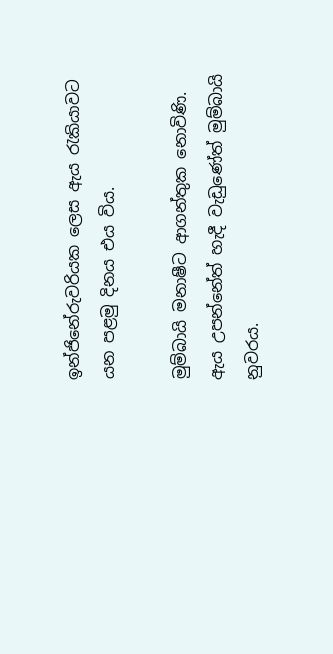ඉන්ජිනේරුවරියක ලෙස ඇය රැකියාවට යන පළමු දිනය එය විය.

මුම්බායි මනාෂීට ආගන්තුක නොවිණි. ඇය උපන්නේත් හැදී වැඩුණේත් මුම්බායි නුවරය.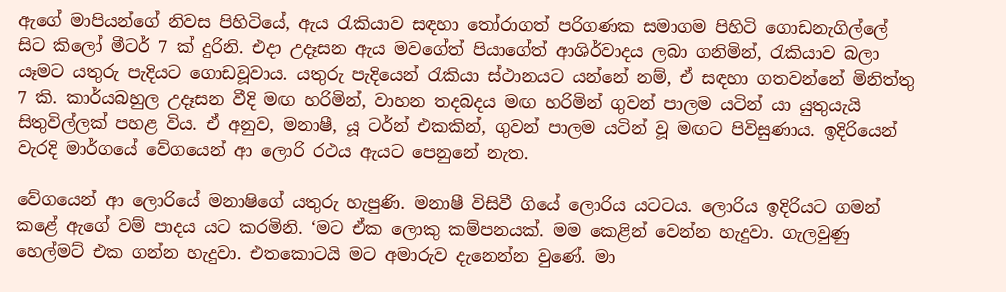ඇගේ මාපියන්ගේ නිවස පිහිටියේ, ඇය රැකියාව සඳහා තෝරාගත් පරිගණක සමාගම පිහිටි ගොඩනැගිල්ලේ සිට කිලෝ මීටර් 7 ක් දුරිනි. එදා උදෑසන ඇය මවගේත් පියාගේත් ආශිර්වාදය ලබා ගනිමින්, රැකියාව බලා යෑමට යතුරු පැදියට ගොඩවූවාය. යතුරු පැදියෙන් රැකියා ස්ථානයට යන්නේ නම්, ඒ සඳහා ගතවන්නේ මිනිත්තු 7 කි. කාර්යබහුල උදෑසන වීදි මඟ හරිමින්, වාහන තදබදය මඟ හරිමින් ගුවන් පාලම යටින් යා යුතුයැයි සිතුවිල්ලක් පහළ විය. ඒ අනුව, මනාෂී, යූ ටර්න් එකකින්, ගුවන් පාලම යටින් වූ මඟට පිවිසුණාය. ඉදිරියෙන් වැරදි මාර්ගයේ වේගයෙන් ආ ලොරි රථය ඇයට පෙනුනේ නැත.

වේගයෙන් ආ ලොරියේ මනාෂිගේ යතුරු හැපුණි. මනාෂී විසිවී ගියේ ලොරිය යටටය. ලොරිය ඉදිරියට ගමන් කළේ ඇගේ වම් පාදය යට කරමිනි. ‘මට ඒක ලොකු කම්පනයක්. මම කෙළින් වෙන්න හැදුවා. ගැලවුණු හෙල්මට් එක ගන්න හැදුවා. එතකොටයි මට අමාරුව දැනෙන්න වුණේ. මා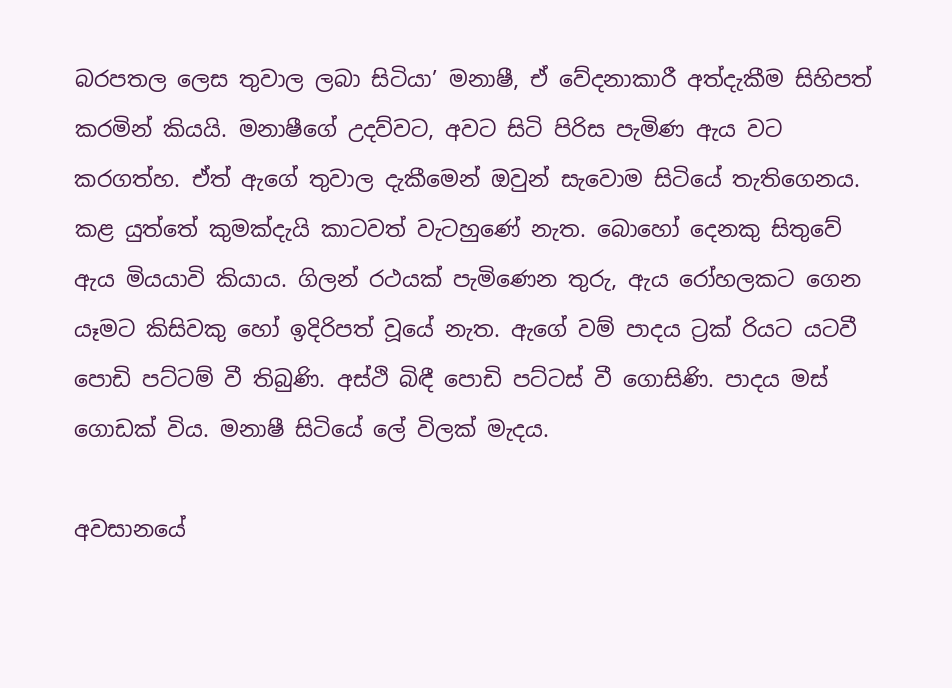බරපතල ලෙස තුවාල ලබා සිටියා’ මනාෂී, ඒ වේදනාකාරී අත්දැකීම සිහිපත් කරමින් කියයි. මනාෂීගේ උදව්වට, අවට සිටි පිරිස පැමිණ ඇය වට කරගත්හ. ඒත් ඇගේ තුවාල දැකීමෙන් ඔවුන් සැවොම සිටියේ තැතිගෙනය. කළ යුත්තේ කුමක්දැයි කාටවත් වැටහුණේ නැත. බොහෝ දෙනකු සිතුවේ ඇය මියයාවි කියාය. ගිලන් රථයක් පැමිණෙන තුරු, ඇය රෝහලකට ගෙන යෑමට කිසිවකු හෝ ඉදිරිපත් වූයේ නැත. ඇගේ වම් පාදය ට්‍රක් රියට යටවී පොඩි පට්ටම් වී තිබුණි. අස්ථි බිඳී පොඩි පට්ටස් වී ගොසිණි. පාදය මස් ගොඩක් විය. මනාෂී සිටියේ ලේ විලක් මැදය.

අවසානයේ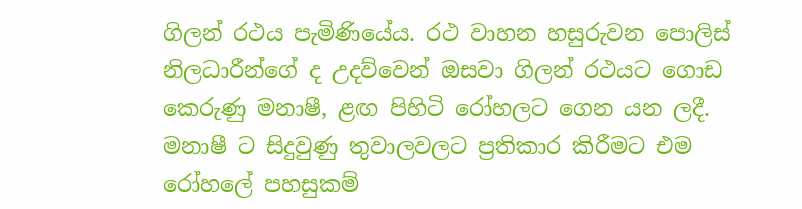ගිලන් රථය පැමිණියේය. රථ වාහන හසුරුවන පොලිස් නිලධාරීන්ගේ ද උදව්වෙන් ඔසවා ගිලන් රථයට ගොඩ කෙරුණු මනාෂී, ළඟ පිහිටි රෝහලට ගෙන යන ලදී. මනාෂී ට සිදුවුණු තුවාලවලට ප්‍රතිකාර කිරීමට එම රෝහලේ පහසුකම්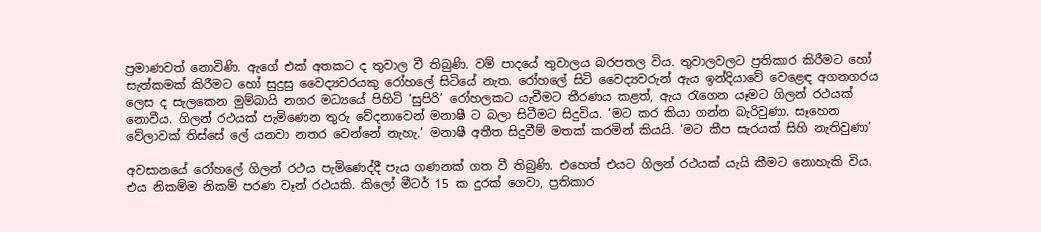ප්‍රමාණවත් නොවිණි. ඇගේ එක් අතකට ද තුවාල වී තිබුණි. වම් පාදයේ තුවාලය බරපතල විය. තුවාලවලට ප්‍රතිකාර කිරීමට හෝ සැත්කමක් කිරීමට හෝ සුදුසු වෛද්‍යවරයකු රෝහලේ සිටියේ නැත. රෝහලේ සිටි වෛද්‍යවරුන් ඇය ඉන්දියාවේ වෙළෙඳ අගනගරය ලෙස ද සැලකෙන මුම්බායි නගර මධ්‍යයේ පිහිටි ‘සුපිරි’ රෝහලකට යැවීමට තීරණය කළත්, ඇය රැගෙන යෑමට ගිලන් රථයක් නොවීය. ගිලන් රථයක් පැමිණෙන තුරු වේදනාවෙන් මනාෂී ට බලා සිටීමට සිදුවිය. ‘මට කර කියා ගන්න බැරිවුණා. සෑහෙන වේලාවක් තිස්සේ ලේ යනවා නතර වෙන්නේ නැහැ.’ මනාෂී අතීත සිදුවීම් මතක් කරමින් කියයි. ‘මට කීප සැරයක් සිහි නැතිවුණා’

අවසානයේ රෝහලේ ගිලන් රථය පැමිණෙද්දී පැය ගණනක් ගත වී තිබුණි. එහෙත් එයට ගිලන් රථයක් යැයි කීමට නොහැකි විය. එය නිකම්ම නිකම් පරණ වෑන් රථයකි. කිලෝ මීටර් 15 ක දුරක් ගෙවා, ප්‍රතිකාර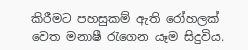කිරීමට පහසුකම් ඇති රෝහලක් වෙත මනාෂී රැගෙන යෑම සිදුවිය.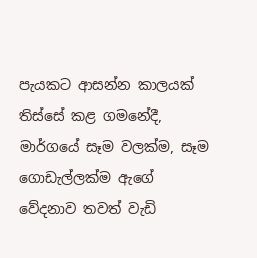පැයකට ආසන්න කාලයක් තිස්සේ කළ ගමනේදී, මාර්ගයේ සෑම වලක්ම, සෑම ගොඩැල්ලක්ම ඇගේ වේදනාව තවත් වැඩි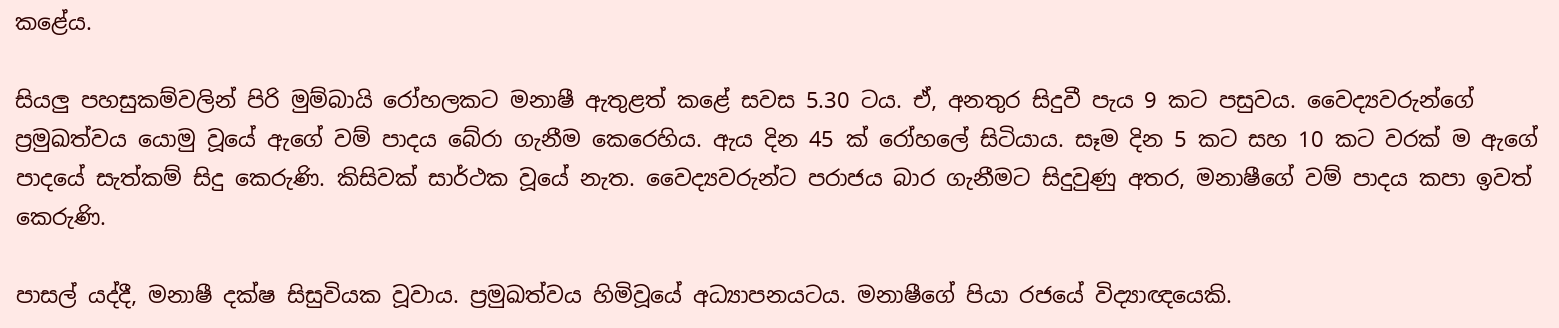කළේය.

සියලු පහසුකම්වලින් පිරි මුම්බායි රෝහලකට මනාෂී ඇතුළත් කළේ සවස 5.30 ටය. ඒ, අනතුර සිදුවී පැය 9 කට පසුවය. වෛද්‍යවරුන්ගේ ප්‍රමුඛත්වය යොමු වූයේ ඇගේ වම් පාදය බේරා ගැනීම කෙරෙහිය. ඇය දින 45 ක් රෝහලේ සිටියාය. සෑම දින 5 කට සහ 10 කට වරක් ම ඇගේ පාදයේ සැත්කම් සිදු කෙරුණි. කිසිවක් සාර්ථක වූයේ නැත. වෛද්‍යවරුන්ට පරාජය බාර ගැනීමට සිදුවුණු අතර, මනාෂීගේ වම් පාදය කපා ඉවත් කෙරුණි.

පාසල් යද්දී, මනාෂී දක්ෂ සිසුවියක වූවාය. ප්‍රමුඛත්වය හිමිවූයේ අධ්‍යාපනයටය. මනාෂීගේ පියා රජයේ විද්‍යාඥයෙකි.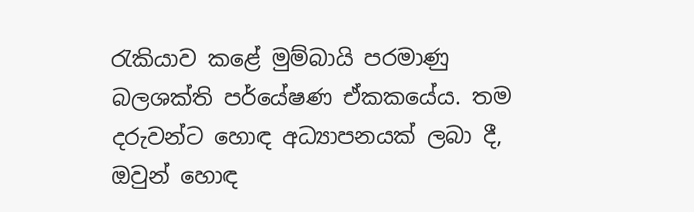රැකියාව කළේ මුම්බායි පරමාණු බලශක්ති පර්යේෂණ ඒකකයේය. තම දරුවන්ට හොඳ අධ්‍යාපනයක් ලබා දී, ඔවුන් හොඳ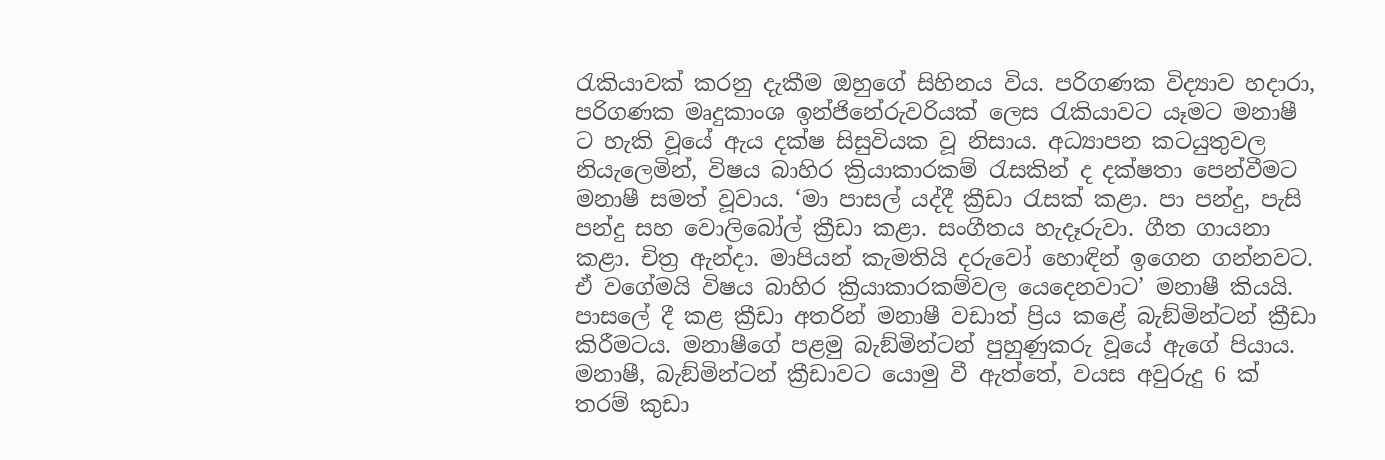රැකියාවක් කරනු දැකීම ඔහුගේ සිහිනය විය. පරිගණක විද්‍යාව හදාරා, පරිගණක මෘදුකාංශ ඉන්ජිනේරුවරියක් ලෙස රැකියාවට යෑමට මනාෂී ට හැකි වූයේ ඇය දක්ෂ සිසුවියක වූ නිසාය. අධ්‍යාපන කටයුතුවල නියැලෙමින්, විෂය බාහිර ක්‍රියාකාරකම් රැසකින් ද දක්ෂතා පෙන්වීමට මනාෂී සමත් වූවාය. ‘මා පාසල් යද්දී ක්‍රීඩා රැසක් කළා. පා පන්දු, පැසි පන්දු සහ වොලිබෝල් ක්‍රීඩා කළා. සංගීතය හැදෑරුවා. ගීත ගායනා කළා. චිත්‍ර ඇන්දා. මාපියන් කැමතියි දරුවෝ හොඳින් ඉගෙන ගන්නවට. ඒ වගේමයි විෂය බාහිර ක්‍රියාකාරකම්වල යෙදෙනවාට’ මනාෂී කියයි. පාසලේ දී කළ ක්‍රීඩා අතරින් මනාෂී වඩාත් ප්‍රිය කළේ බැඞ්මින්ටන් ක්‍රීඩා කිරීමටය. මනාෂීගේ පළමු බැඞ්මින්ටන් පුහුණුකරු වූයේ ඇගේ පියාය. මනාෂී, බැඞ්මින්ටන් ක්‍රීඩාවට යොමු වී ඇත්තේ, වයස අවුරුදු 6 ක් තරම් කුඩා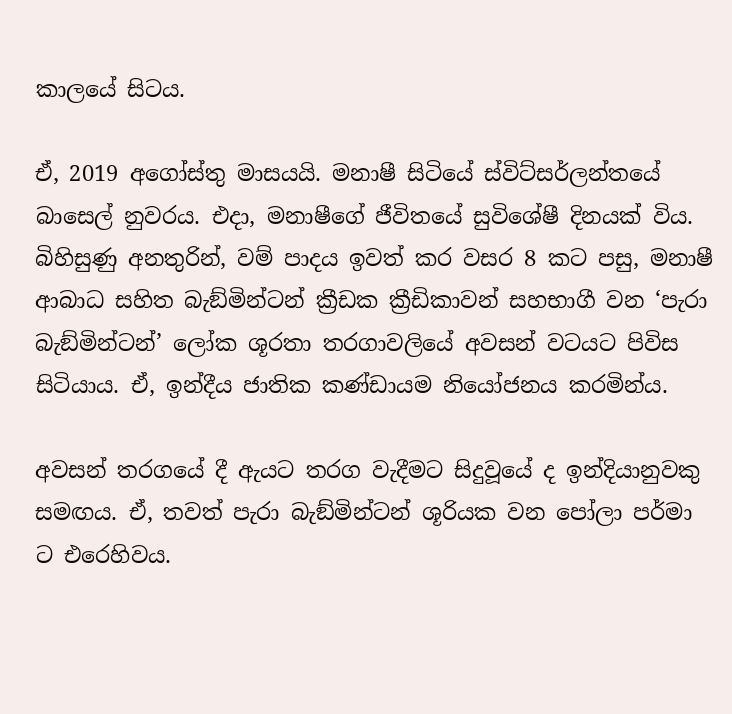කාලයේ සිටය.

ඒ, 2019 අගෝස්තු මාසයයි. මනාෂී සිටියේ ස්විට්සර්ලන්තයේ බාසෙල් නුවරය. එදා, මනාෂීගේ ජීවිතයේ සුවිශේෂී දිනයක් විය. බිහිසුණු අනතුරින්, වම් පාදය ඉවත් කර වසර 8 කට පසු, මනාෂී ආබාධ සහිත බැඞ්මින්ටන් ක්‍රීඩක ක්‍රීඩිකාවන් සහභාගී වන ‘පැරා බැඞ්මින්ටන්’ ලෝක ශූරතා තරගාවලියේ අවසන් වටයට පිවිස සිටියාය. ඒ, ඉන්දීය ජාතික කණ්ඩායම නියෝජනය කරමින්ය.

අවසන් තරගයේ දී ඇයට තරග වැදීමට සිදුවූයේ ද ඉන්දියානුවකු සමඟය. ඒ, තවත් පැරා බැඞ්මින්ටන් ශූරියක වන පෝලා පර්මා ට එරෙහිවය.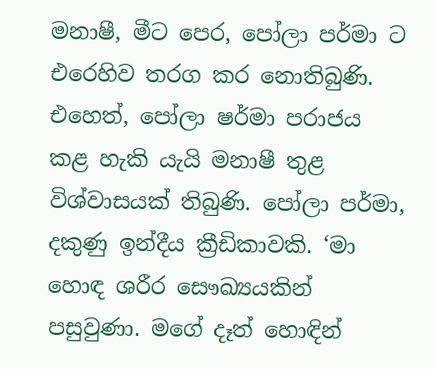මනාෂී, මීට පෙර, පෝලා පර්මා ට එරෙහිව තරග කර නොතිබුණි. එහෙත්, පෝලා ෂර්මා පරාජය කළ හැකි යැයි මනාෂී තුළ විශ්වාසයක් තිබුණි. පෝලා පර්මා, දකුණු ඉන්දීය ක්‍රීඩිකාවකි. ‘මා හොඳ ශරීර සෞඛ්‍යයකින් පසුවුණා. මගේ දෑත් හොඳින්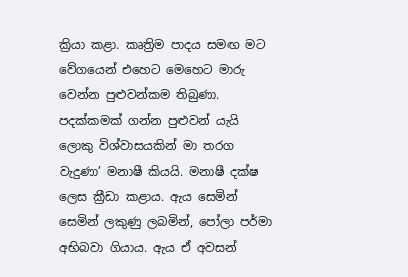ක්‍රියා කළා. කෘත්‍රිම පාදය සමඟ මට වේගයෙන් එහෙට මෙහෙට මාරු වෙන්න පුළුවන්කම තිබුණා. පදක්කමක් ගන්න පුළුවන් යැයි ලොකු විශ්වාසයකින් මා තරග වැදුණා’ මනාෂී කියයි. මනාෂී දක්ෂ ලෙස ක්‍රීඩා කළාය. ඇය සෙමින් සෙමින් ලකුණු ලබමින්, පෝලා පර්මා අභිබවා ගියාය. ඇය ඒ අවසන්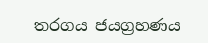තරගය ජයග්‍රහණය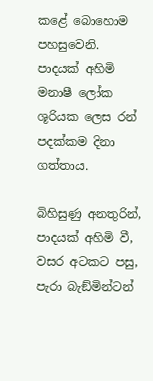කළේ බොහොම පහසුවෙනි. පාදයක් අහිමි මනාෂී ලෝක ශූරියක ලෙස රන් පදක්කම දිනා ගත්තාය.

බිහිසුණු අනතුරින්, පාදයක් අහිමි වී, වසර අටකට පසු, පැරා බැඞ්මින්ටන්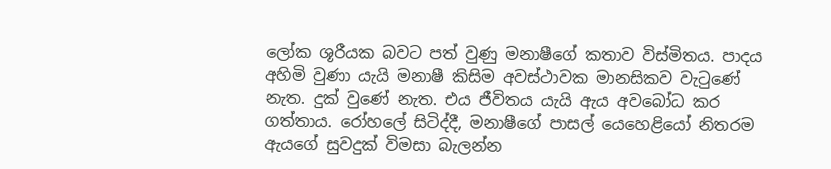ලෝක ශූරීයක බවට පත් වුණු මනාෂීගේ කතාව විස්මිතය. පාදය අහිමි වුණා යැයි මනාෂී කිසිම අවස්ථාවක මානසිකව වැටුණේ නැත. දුක් වුණේ නැත. එය ජීවිතය යැයි ඇය අවබෝධ කර ගත්තාය. රෝහලේ සිටිද්දී, මනාෂීගේ පාසල් යෙහෙළියෝ නිතරම ඇයගේ සුවදුක් විමසා බැලන්න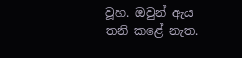වූහ. ඔවුන් ඇය තනි කළේ නැත.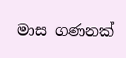මාස ගණනක්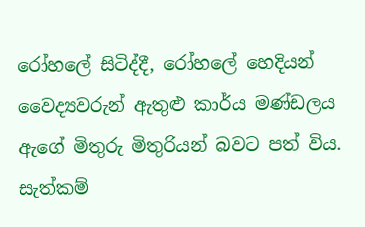රෝහලේ සිටිද්දී, රෝහලේ හෙදියන් වෛද්‍යවරුන් ඇතුළු කාර්ය මණ්ඩලය ඇගේ මිතුරු මිතුරියන් බවට පත් විය. සැත්කම්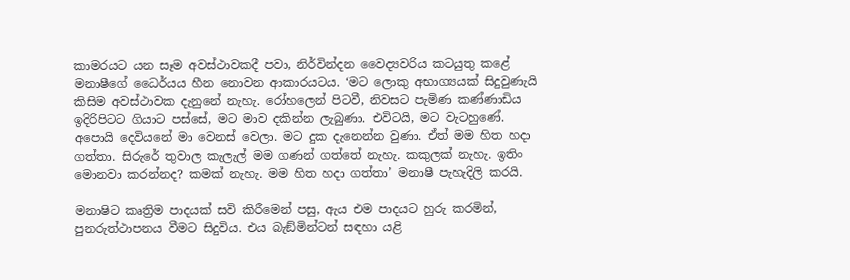කාමරයට යන සෑම අවස්ථාවකදී පවා, නිර්වින්දන වෛද්‍යවරිය කටයුතු කළේ මනාෂීගේ ධෛර්යය හීන නොවන ආකාරයටය. ‘මට ලොකු අභාග්‍යයක් සිදුවුණැයි කිසිම අවස්ථාවක දැනුනේ නැහැ. රෝහලෙන් පිටවී, නිවසට පැමිණ කණ්ණාඩිය ඉදිරිපිටට ගියාට පස්සේ, මට මාව දකින්න ලැබුණා. එවිටයි, මට වැටහුණේ. අපොයි දෙවියනේ මා වෙනස් වෙලා. මට දුක දැනෙන්න වුණා. ඒත් මම හිත හදා ගත්තා. සිරුරේ තුවාල කැලැල් මම ගණන් ගත්තේ නැහැ. කකුලක් නැහැ. ඉතිං මොනවා කරන්නද? කමක් නැහැ. මම හිත හදා ගත්තා’ මනාෂී පැහැදිලි කරයි.

මනාෂිට කෘත්‍රිම පාදයක් සවි කිරීමෙන් පසු, ඇය එම පාදයට හුරු කරමින්, පුනරුත්ථාපනය වීමට සිදුවිය. එය බැඞ්මින්ටන් සඳහා යළි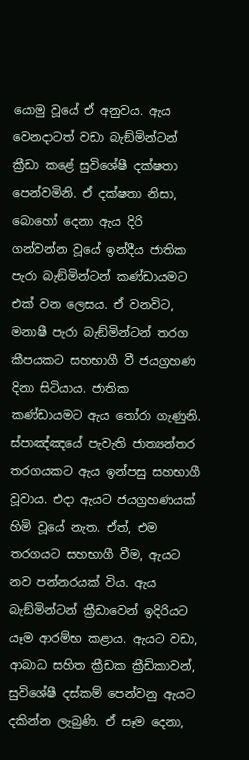යොමු වූයේ ඒ අනුවය. ඇය වෙනදාටත් වඩා බැඞ්මින්ටන් ක්‍රීඩා කළේ සුවිශේෂී දක්ෂතා පෙන්වමිනි. ඒ දක්ෂතා නිසා, බොහෝ දෙනා ඇය දිරි ගන්වන්න වූයේ ඉන්දීය ජාතික පැරා බැඞ්මින්ටන් කණ්ඩායමට එක් වන ලෙසය. ඒ වනවිට, මනාෂී පැරා බැඞ්මින්ටන් තරග කීපයකට සහභාගී වී ජයග්‍රහණ දිනා සිටියාය. ජාතික කණ්ඩායමට ඇය තෝරා ගැණුනි. ස්පාඤ්ඤයේ පැවැති ජාත්‍යන්තර තරගයකට ඇය ඉන්පසු සහභාගී වූවාය. එදා ඇයට ජයග්‍රහණයක් හිමි වූයේ නැත. ඒත්, එම තරගයට සහභාගී වීම, ඇයට නව පන්නරයක් විය. ඇය බැඞ්මින්ටන් ක්‍රීඩාවෙන් ඉදිරියට යෑම ආරම්භ කළාය. ඇයට වඩා, ආබාධ සහිත ක්‍රීඩක ක්‍රීඩිකාවන්, සුවිශේෂී දස්කම් පෙන්වනු ඇයට දකින්න ලැබුණි. ඒ සෑම දෙනා,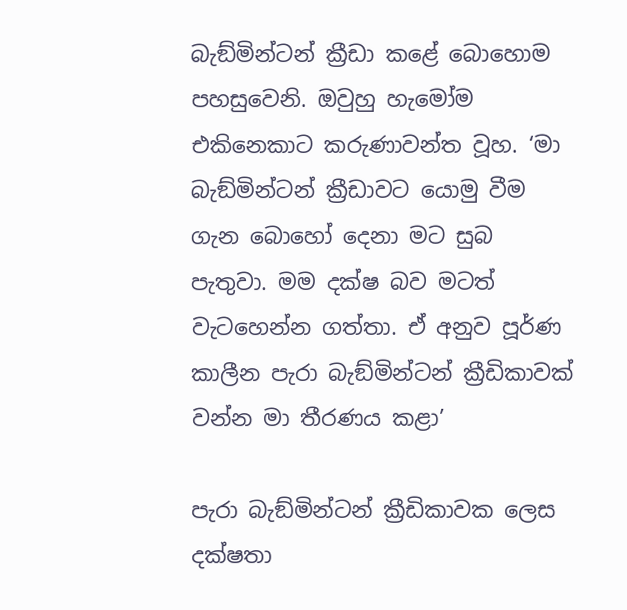බැඞ්මින්ටන් ක්‍රීඩා කළේ බොහොම පහසුවෙනි. ඔවුහු හැමෝම එකිනෙකාට කරුණාවන්ත වූහ. ‘මා බැඞ්මින්ටන් ක්‍රීඩාවට යොමු වීම ගැන බොහෝ දෙනා මට සුබ පැතුවා. මම දක්ෂ බව මටත් වැටහෙන්න ගත්තා. ඒ අනුව පූර්ණ කාලීන පැරා බැඞ්මින්ටන් ක්‍රීඩිකාවක් වන්න මා තීරණය කළා’

පැරා බැඞ්මින්ටන් ක්‍රීඩිකාවක ලෙස දක්ෂතා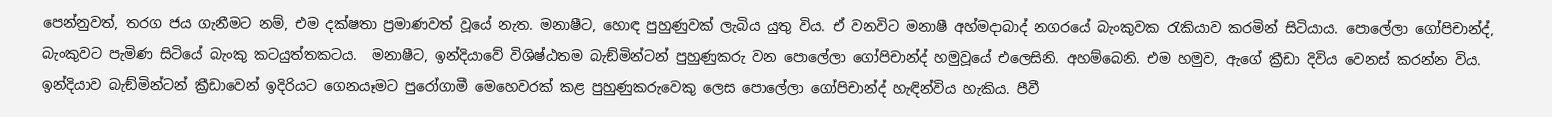පෙන්නුවත්, තරග ජය ගැනීමට නම්, එම දක්ෂතා ප්‍රමාණවත් වූයේ නැත. මනාෂීට, හොඳ පුහුණුවක් ලැබිය යුතු විය. ඒ වනවිට මනාෂී අහ්මදාබාද් නගරයේ බැංකුවක රැකියාව කරමින් සිටියාය. පොලේලා ගෝපිචාන්ද්, බැංකුවට පැමිණ සිටියේ බැංකු කටයුත්තකටය.  මනාෂීට, ඉන්දියාවේ විශිෂ්ඨතම බැඞ්මින්ටන් පුහුණුකරු වන පොලේලා ගෝපිචාන්ද් හමුවූයේ එලෙසිනි. අහම්බෙනි. එම හමුව, ඇගේ ක්‍රීඩා දිවිය වෙනස් කරන්න විය. ඉන්දියාව බැඞ්මින්ටන් ක්‍රීඩාවෙන් ඉදිරියට ගෙනයෑමට පුරෝගාමී මෙහෙවරක් කළ පුහුණුකරුවෙකු ලෙස පොලේලා ගෝපිචාන්ද් හැඳින්විය හැකිය. පීවී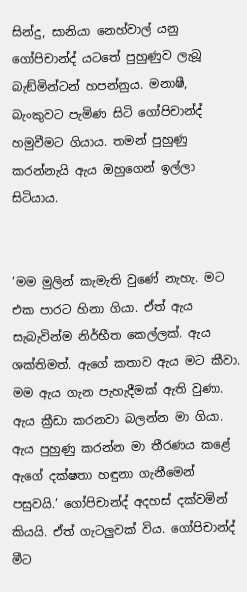සින්දු, සානියා නෙහ්වාල් යනු ගෝපිචාන්ද් යටතේ පුහුණුව ලැබූ බැඞ්මින්ටන් හපන්නුය. මනාෂී, බැංකුවට පැමිණ සිටි ගෝපිචාන්ද් හමුවීමට ගියාය. තමන් පුහුණු කරන්නැයි ඇය ඔහුගෙන් ඉල්ලා සිටියාය.


‘මම මුලින් කැමැති වුණේ නැහැ. මට එක පාරට හිනා ගියා. ඒත් ඇය සැබැවින්ම නිර්භීත කෙල්ලක්. ඇය ශක්තිමත්. ඇගේ කතාව ඇය මට කීවා. මම ඇය ගැන පැහැදීමක් ඇති වුණා. ඇය ක්‍රීඩා කරනවා බලන්න මා ගියා. ඇය පුහුණු කරන්න මා තීරණය කළේ ඇගේ දක්ෂතා හඳුනා ගැනීමෙන් පසුවයි.’ ගෝපිචාන්ද් අදහස් දක්වමින් කියයි. ඒත් ගැටලුවක් විය. ගෝපිචාන්ද් මීට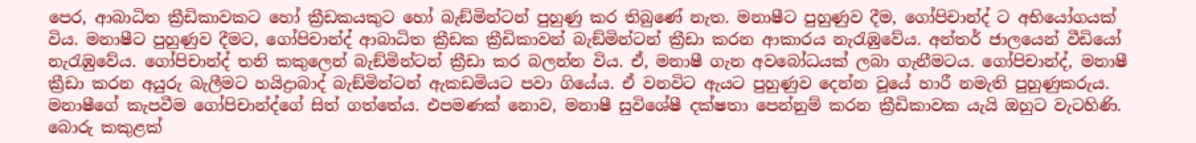පෙර, ආබාධිත ක්‍රීඩිකාවකට හෝ ක්‍රීඩකයකුට හෝ බැඞ්මින්ටන් පුහුණු කර තිබුණේ නැත. මනාෂීට පුහුණුව දීම, ගෝපිචාන්ද් ට අභියෝගයක් විය. මනාෂීට පුහුණුව දීමට, ගෝපිචාන්ද් ආබාධිත ක්‍රීඩක ක්‍රීඩිකාවන් බැඞ්මින්ටන් ක්‍රීඩා කරන ආකාරය නැරැඹුවේය. අන්තර් ජාලයෙන් වීඩියෝ නැරැඹුවේය. ගෝපිචාන්ද් තනි කකුලෙන් බැඞ්මින්ටන් ක්‍රීඩා කර බලන්න විය. ඒ, මනාෂී ගැන අවබෝධයක් ලබා ගැනීමටය. ගෝපිචාන්ද්, මනාෂී ක්‍රීඩා කරන අයුරු බැලීමට හයිද්‍රාබාද් බැඞ්මින්ටන් ඇකඩමියට පවා ගියේය. ඒ වනවිට ඇයට පුහුණුව දෙන්න වූයේ හාරී නමැති පුහුණුකරුය. මනාෂීගේ කැපවීම ගෝපිචාන්ද්ගේ සිත් ගත්තේය. එපමණක් නොව, මනාෂී සුවිශේෂී දක්ෂතා පෙන්නුම් කරන ක්‍රීඩිකාවක යැයි ඔහුට වැටහිණි. බොරු කකුළක්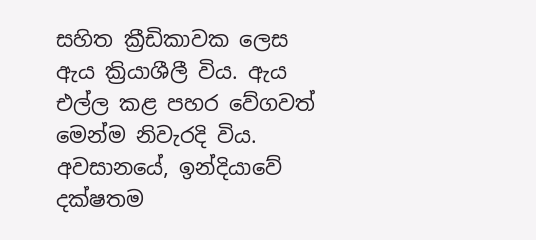සහිත ක්‍රීඩිකාවක ලෙස ඇය ක්‍රියාශීලී විය. ඇය එල්ල කළ පහර වේගවත් මෙන්ම නිවැරදි විය. අවසානයේ, ඉන්දියාවේ දක්ෂතම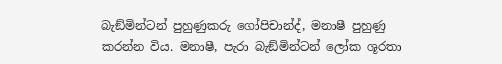බැඞ්මින්ටන් පුහුණුකරු ගෝපිචාන්ද්, මනාෂී පුහුණු කරන්න විය. මනාෂී, පැරා බැඞ්මින්ටන් ලෝක ශූරතා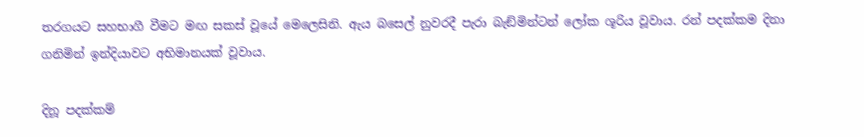තරගයට සහභාගී වීමට මඟ සකස් වූයේ මෙලෙසිනි. ඇය බසෙල් නුවරදී පැරා බැඞ්මින්ටන් ලෝක ශූරිය වූවාය. රන් පදක්කම දිනා ගනිමින් ඉන්දියාවට අභිමානයක් වූවාය.

දිනූ පදක්කම්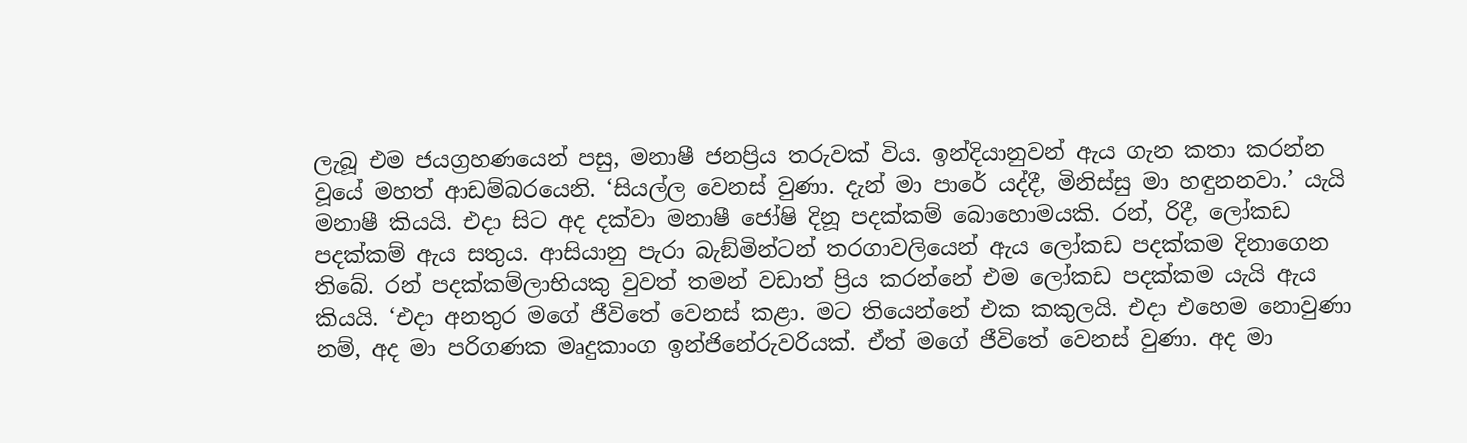ලැබූ එම ජයග්‍රහණයෙන් පසු, මනාෂී ජනප්‍රිය තරුවක් විය. ඉන්දියානුවන් ඇය ගැන කතා කරන්න වූයේ මහත් ආඩම්බරයෙනි. ‘සියල්ල වෙනස් වුණා. දැන් මා පාරේ යද්දී, මිනිස්සු මා හඳුනනවා.’ යැයි මනාෂී කියයි. එදා සිට අද දක්වා මනාෂී ජෝෂි දිනූ පදක්කම් බොහොමයකි. රන්, රිදී, ලෝකඩ පදක්කම් ඇය සතුය. ආසියානු පැරා බැඞ්මින්ටන් තරගාවලියෙන් ඇය ලෝකඩ පදක්කම දිනාගෙන තිබේ. රන් පදක්කම්ලාභියකු වුවත් තමන් වඩාත් ප්‍රිය කරන්නේ එම ලෝකඩ පදක්කම යැයි ඇය කියයි. ‘එදා අනතුර මගේ ජීවිතේ වෙනස් කළා. මට තියෙන්නේ එක කකුලයි. එදා එහෙම නොවුණා නම්, අද මා පරිගණක මෘදුකාංග ඉන්ජිනේරුවරියක්. ඒත් මගේ ජීවිතේ වෙනස් වුණා. අද මා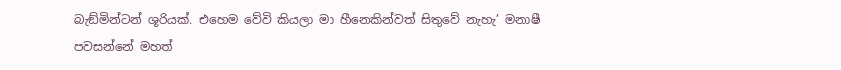බැඞ්මින්ටන් ශූරියක්. එහෙම වේවි කියලා මා හීනෙකින්වත් සිතුවේ නැහැ’ මනාෂී පවසන්නේ මහත්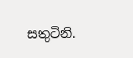සතුටිනි.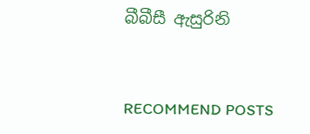බීබීසී ඇසුරිනි


RECOMMEND POSTS